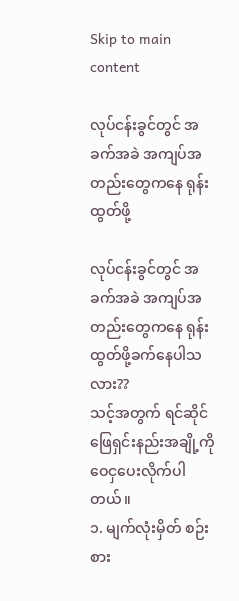Skip to main content

လုပ်ငန်းခွင်တွင် အခက်အခဲ အကျပ်အတည်းတွေကနေ ရုန်းထွတ်ဖို့

လုပ်ငန်းခွင်တွင် အခက်အခဲ အကျပ်အတည်းတွေကနေ ရုန်းထွတ်ဖို့ခက်နေပါသလား??
သင့်အတွက် ရင်ဆိုင်ဖြေရှင်းနည်းအချို့ကို ဝေငှပေးလိုက်ပါတယ်။
၁. မျက်လုံးမှိတ် စဉ်းစား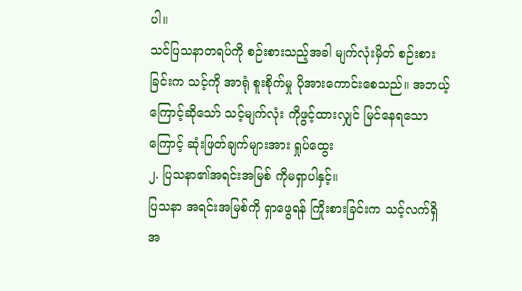ပါ။
သင်ပြသနာတရပ်ကို စဉ်းစားသည့်အခါ မျက်လုံးမှိတ် စဉ်းစားခြင်းက သင့်ကို အာရုံ စူးစိုက်မှု ပိုအားကောင်းစေသည်။ အဘယ့်ကြောင့်ဆိုသော် သင့်မျက်လုံး ကိုဖွင့်ထားလျှင် မြင်နေရသောကြောင့် ဆုံးဖြတ်ချက်များအား ရှုပ်ထွေး
၂. ပြသနာ၏အရင်းအမြစ် ကိုမရှာပါနှင့်။
ပြသနာ အရင်းအမြစ်ကို ရှာဖွေရန် ကြိုးစားခြင်းက သင့်လက်ရှိ အ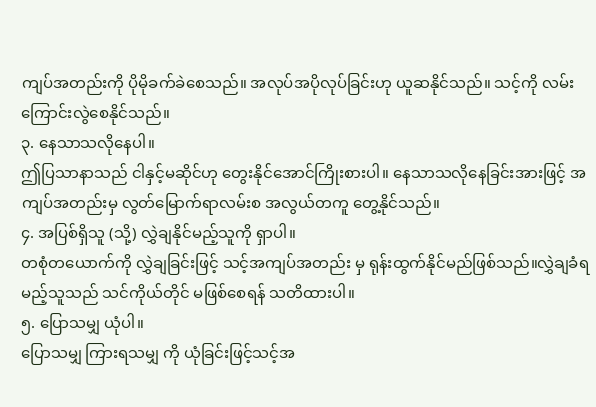ကျပ်အတည်းကို ပိုမိုခက်ခဲစေသည်။ အလုပ်အပိုလုပ်ခြင်းဟု ယူဆနိုင်သည်။ သင့်ကို လမ်းကြောင်းလွဲစေနိုင်သည်။
၃. နေသာသလိုနေပါ။
ဤပြသာနာသည် ငါနှင့်မဆိုင်ဟု တွေးနိုင်အောင်ကြိုးစားပါ။ နေသာသလိုနေခြင်းအားဖြင့် အကျပ်အတည်းမှ လွတ်မြောက်ရာလမ်းစ အလွယ်တကူ တွေ့နိုင်သည်။
၄. အပြစ်ရှိသူ (သို့) လွှဲချနိုင်မည့်သူကို ရှာပါ။
တစုံတယောက်ကို လွှဲချခြင်းဖြင့် သင့်အကျပ်အတည်း မှ ရုန်းထွက်နိုင်မည်ဖြစ်သည်။လွှဲချခံရမည့်သူသည် သင်ကိုယ်တိုင် မဖြစ်စေရန် သတိထားပါ။
၅. ပြောသမျှ ယုံပါ။
ပြောသမျှ ကြားရသမျှ ကို ယုံခြင်းဖြင့်သင့်အ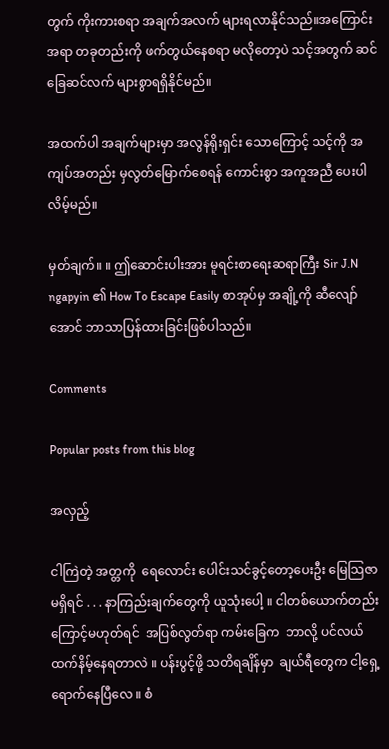တွက် ကိုးကားစရာ အချက်အလက် များရလာနိုင်သည်။အကြောင်းအရာ တခုတည်းကို ဖက်တွယ်နေစရာ မလိုတော့ပဲ သင့်အတွက် ဆင်ခြေဆင်လက် များစွာရရှိနိုင်မည်။

အထက်ပါ အချက်များမှာ အလွန်ရိုးရှင်း သောကြောင့် သင့်ကို အကျပ်အတည်း မှလွတ်မြောက်စေရန် ကောင်းစွာ အကူအညီ ပေးပါလိမ့်မည်။

မှတ်ချက်။ ။ ဤဆောင်းပါးအား မူရင်းစာရေးဆရာကြီး Sir J.N ngapyin ၏ How To Escape Easily စာအုပ်မှ အချို့ကို ဆီလျော်အောင် ဘာသာပြန်ထားခြင်းဖြစ်ပါသည်။

Comments

Popular posts from this blog

အလှည့်

ငါကြဲတဲ့ အတ္တကို  ရေလောင်း ပေါင်းသင်ခွင့်တော့ပေးဦး မြေသြဇာမရှိရင် . . . နာကြည်းချက်တွေကို ယူသုံးပေါ့ ။ ငါတစ်ယောက်တည်းကြောင့်မဟုတ်ရင်  အပြစ်လွတ်ရာ ကမ်းခြေက  ဘာလို့ ပင်လယ်ထက်နိမ့်နေရတာလဲ ။ ပန်းပွင့်ဖို့ သတိရချိန်မှာ  ချယ်ရီတွေက ငါ့ရှေ့ရောက်နေပြီလေ ။ စံ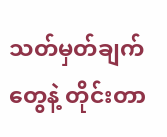သတ်မှတ်ချက်တွေနဲ့ တိုင်းတာ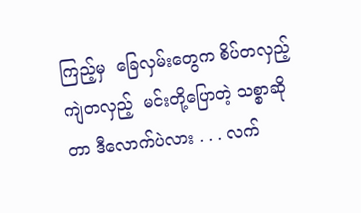ကြည့်မှ  ခြေလှမ်းတွေက စိပ်တလှည့် ကျဲတလှည့်  မင်းတို့ပြောတဲ့ သစ္စာဆိုတာ ဒီလောက်ပဲလား . . . လက်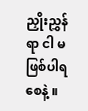ညှိုးညွှန်ရာ ငါ မဖြစ်ပါရစေနဲ့ ။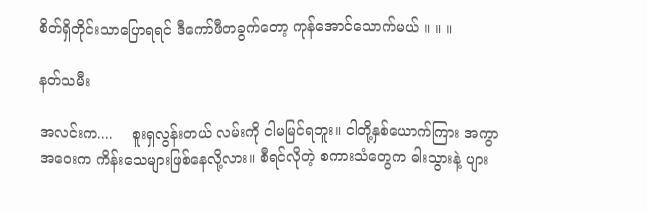စိတ်ရှိတိုင်းသာပြောရရင် ဒီကော်ဖီတခွက်တော့ ကုန်အောင်သောက်မယ် ။ ။ ။

နတ်သမီး

အလင်းက....    စူးရှလွန်းတယ် လမ်းကို ငါမမြင်ရဘူး။ ငါတို့နှစ်ယောက်ကြား အကွာအဝေးက ကိန်းသေများဖြစ်နေလို့လား။ စီရင်လိုတဲ့ စကားသံတွေက ဓါးသွားနဲ့ ပျား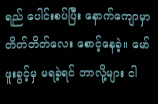ရည် ပေါင်းစပ်ပြီး နောက်ကျောမှာ တိတ်တိတ်လေး စောင့်နေခဲ့။ မော်ဖူးခွင့်မှ မရခဲ့ရင် ဘာလို့များ ငါ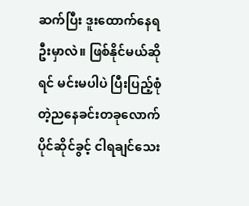ဆက်ပြီး ဒူးထောက်နေရဦးမှာလဲ။ ဖြစ်နိုင်မယ်ဆိုရင် မင်းမပါပဲ ပြီးပြည့်စုံတဲ့ညနေခင်းတခုလောက် ပိုင်ဆိုင်ခွင့် ငါရချင်သေး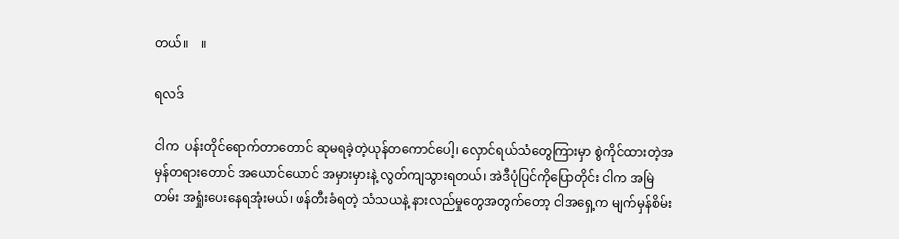တယ်။    ။

ရလဒ်

ငါက  ပန်းတိုင်ရောက်တာတောင် ဆုမရခဲ့တဲ့ယုန်တကောင်ပေါ့၊ လှောင်ရယ်သံတွေကြားမှာ စွဲကိုင်ထားတဲ့အမှန်တရားတောင် အယောင်ယောင် အမှားမှားနဲ့ လွတ်ကျသွားရတယ်၊ အဲဒီပုံပြင်ကိုပြောတိုင်း ငါက အမြဲတမ်း အရှုံးပေးနေရအုံးမယ်၊ ဖန်တီးခံရတဲ့ သံသယနဲ့ နားလည်မှုတွေအတွက်တော့ ငါအရှေ့က မျက်မှန်စိမ်း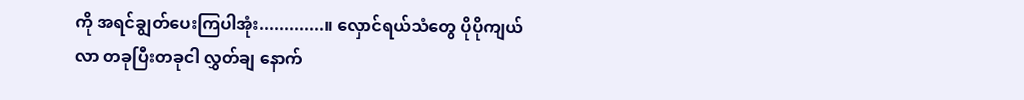ကို အရင်ချွတ်ပေးကြပါအုံး.............။ လှောင်ရယ်သံတွေ ပိုပိုကျယ်လာ တခုပြီးတခုငါ လွှတ်ချ နောက်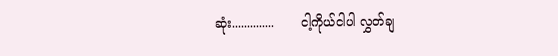ဆုံး..............       ငါ့ကိုယ်ငါပါ လွှတ်ချ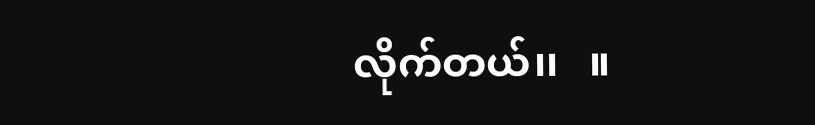လိုက်တယ်၊၊   ။